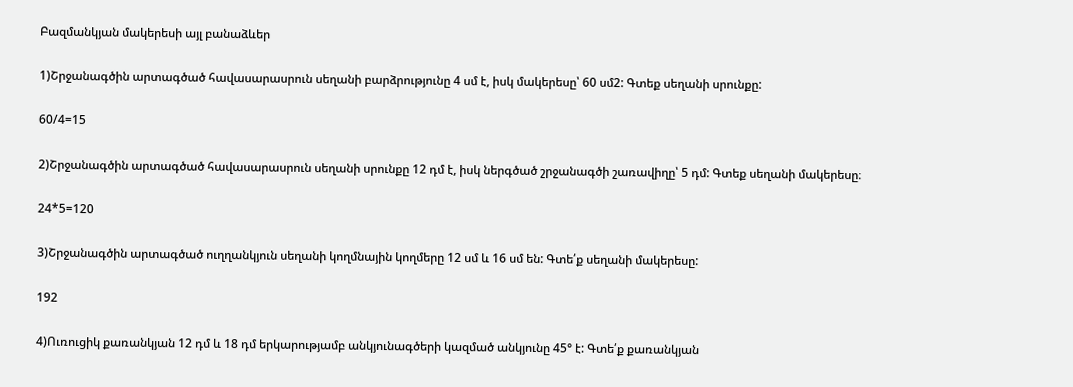Բազմանկյան մակերեսի այլ բանաձևեր

1)Շրջանագծին արտագծած հավասարասրուն սեղանի բարձրությունը 4 սմ է, իսկ մակերեսը՝ 60 սմ2: Գտեք սեղանի սրունքը:

60/4=15

2)Շրջանագծին արտագծած հավասարասրուն սեղանի սրունքը 12 դմ է, իսկ ներգծած շրջանագծի շառավիղը՝ 5 դմ: Գտեք սեղանի մակերեսը։

24*5=120

3)Շրջանագծին արտագծած ուղղանկյուն սեղանի կողմնային կողմերը 12 սմ և 16 սմ են: Գտե՛ք սեղանի մակերեսը:

192

4)Ուռուցիկ քառանկյան 12 դմ և 18 դմ երկարությամբ անկյունագծերի կազմած անկյունը 45° է: Գտե՛ք քառանկյան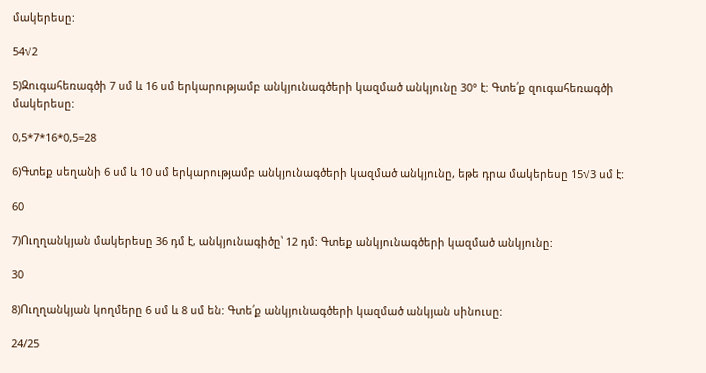մակերեսը:

54√2

5)Զուգահեռագծի 7 սմ և 16 սմ երկարությամբ անկյունագծերի կազմած անկյունը 30° է: Գտե՛ք զուգահեռագծի մակերեսը:

0,5*7*16*0,5=28

6)Գտեք սեղանի 6 սմ և 10 սմ երկարությամբ անկյունագծերի կազմած անկյունը, եթե դրա մակերեսը 15√3 սմ է:

60

7)Ուղղանկյան մակերեսը 36 դմ է, անկյունագիծը՝ 12 դմ: Գտեք անկյունագծերի կազմած անկյունը:

30

8)Ուղղանկյան կողմերը 6 սմ և 8 սմ են: Գտե՛ք անկյունագծերի կազմած անկյան սինուսը:

24/25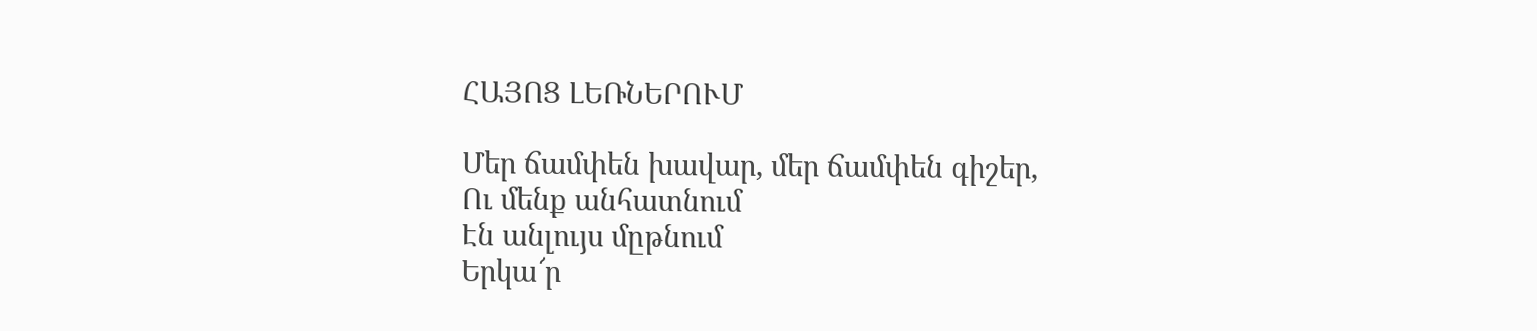ՀԱՅՈՑ ԼԵՌՆԵՐՈՒՄ

Մեր ճամփեն խավար, մեր ճամփեն գիշեր,
Ու մենք անհատնում
Էն անլույս մըթնում
Երկա՜ր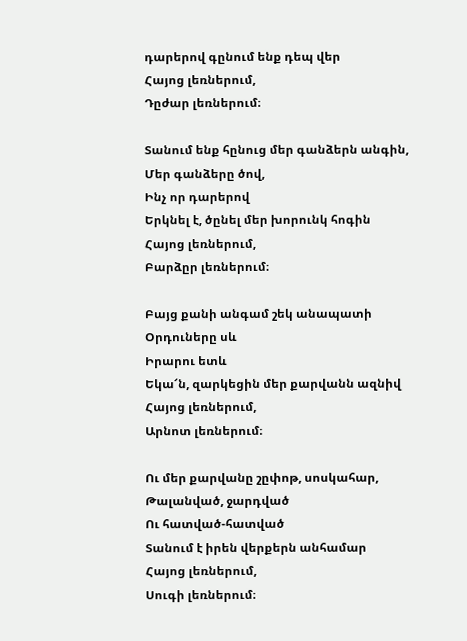դարերով գընում ենք դեպ վեր
Հայոց լեռներում,
Դըժար լեռներում։

Տանում ենք հընուց մեր գանձերն անգին,
Մեր գանձերը ծով,
Ինչ որ դարերով
Երկնել է, ծընել մեր խորունկ հոգին
Հայոց լեռներում,
Բարձըր լեռներում։

Բայց քանի անգամ շեկ անապատի
Օրդուները սև
Իրարու ետև
Եկա՜ն, զարկեցին մեր քարվանն ազնիվ
Հայոց լեռներում,
Արնոտ լեռներում։

Ու մեր քարվանը շըփոթ, սոսկահար,
Թալանված, ջարդված
Ու հատված-հատված
Տանում է իրեն վերքերն անհամար
Հայոց լեռներում,
Սուգի լեռներում։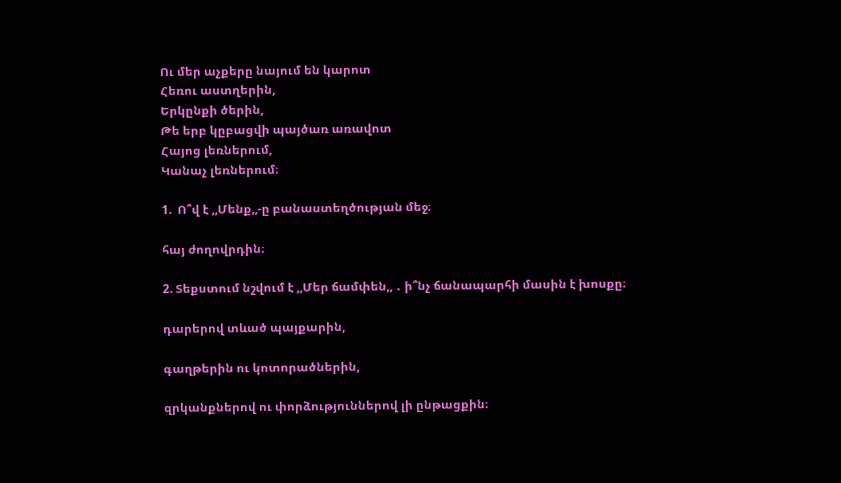Ու մեր աչքերը նայում են կարոտ
Հեռու աստղերին,
Երկընքի ծերին,
Թե երբ կըբացվի պայծառ առավոտ
Հայոց լեռներում,
Կանաչ լեռներում։

1.  Ո՞վ է ,,Մենք,,-ը բանաստեղծության մեջ։

հայ ժողովրդին։

2. Տեքստում նշվում է ,,Մեր ճամփեն,, ․ ի՞նչ ճանապարհի մասին է խոսքը։

դարերով տևած պայքարին,

գաղթերին ու կոտորածներին,

զրկանքներով ու փորձություններով լի ընթացքին։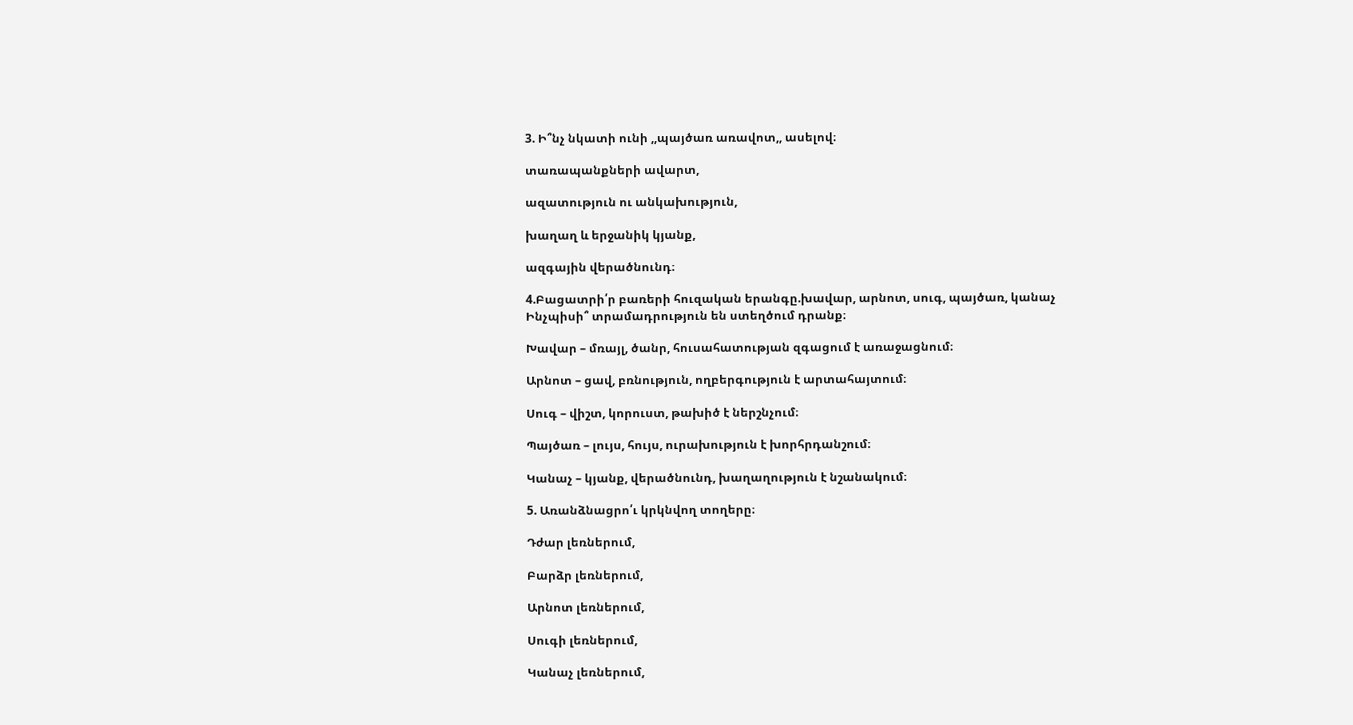3. Ի՞նչ նկատի ունի ,,պայծառ առավոտ,, ասելով։

տառապանքների ավարտ,

ազատություն ու անկախություն,

խաղաղ և երջանիկ կյանք,

ազգային վերածնունդ։

4.Բացատրի՛ր բառերի հուզական երանգը.խավար, արնոտ, սուգ, պայծառ, կանաչ
Ինչպիսի՞ տրամադրություն են ստեղծում դրանք։

Խավար – մռայլ, ծանր, հուսահատության զգացում է առաջացնում։

Արնոտ – ցավ, բռնություն, ողբերգություն է արտահայտում։

Սուգ – վիշտ, կորուստ, թախիծ է ներշնչում։

Պայծառ – լույս, հույս, ուրախություն է խորհրդանշում։

Կանաչ – կյանք, վերածնունդ, խաղաղություն է նշանակում։

5. Առանձնացրո՛ւ կրկնվող տողերը։

Դժար լեռներում,

Բարձր լեռներում,

Արնոտ լեռներում,

Սուգի լեռներում,

Կանաչ լեռներում,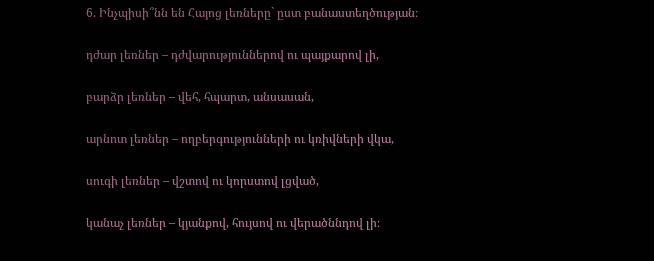6. Ինչպիսի՞նն են Հայոց լեռները` ըստ բանաստեղծության։

դժար լեռներ – դժվարություններով ու պայքարով լի,

բարձր լեռներ – վեհ, հպարտ, անսասան,

արնոտ լեռներ – ողբերգությունների ու կռիվների վկա,

սուգի լեռներ – վշտով ու կորստով լցված,

կանաչ լեռներ – կյանքով, հույսով ու վերածննդով լի։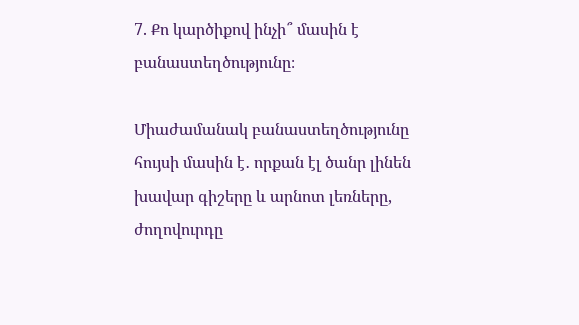7. Քո կարծիքով ինչի՞ մասին է բանաստեղծությունը։

Միաժամանակ բանաստեղծությունը հույսի մասին է․ որքան էլ ծանր լինեն խավար գիշերը և արնոտ լեռները, ժողովուրդը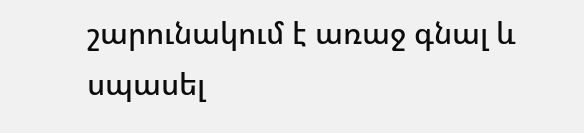շարունակում է առաջ գնալ և սպասել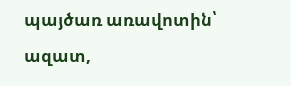պայծառ առավոտին՝ ազատ,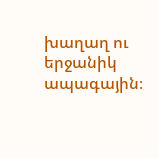խաղաղ ու երջանիկ ապագային։